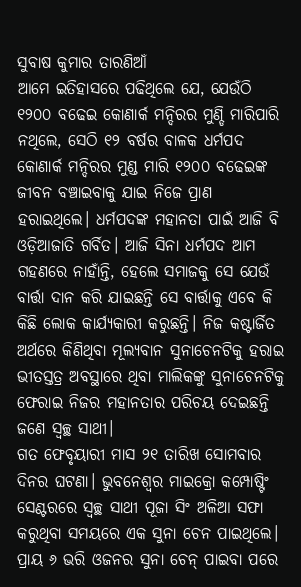ସୁବାଷ କୁମାର ତାରଣିଆଁ
ଆମେ ଇତିହାସରେ ପଢିଥିଲେ ଯେ, ଯେଉଁଠି ୧୨୦୦ ବଢେଇ କୋଣାର୍କ ମନ୍ଦିରର ମୁଣ୍ଡି ମାରିପାରି ନଥିଲେ, ସେଠି ୧୨ ବର୍ଷର ବାଳକ ଧର୍ମପଦ କୋଣାର୍କ ମନ୍ଦିରର ମୁଣ୍ଡ ମାରି ୧୨୦୦ ବଢେଇଙ୍କ ଜୀବନ ବଞ୍ଚାଇବାକୁ ଯାଇ ନିଜେ ପ୍ରାଣ ହରାଇଥିଲେ। ଧର୍ମପଦଙ୍କ ମହାନତା ପାଇଁ ଆଜି ବି ଓଡ଼ିଆଜାତି ଗର୍ବିତ। ଆଜି ସିନା ଧର୍ମପଦ ଆମ ଗହଣରେ ନାହାଁନ୍ତି, ହେଲେ ସମାଜକୁ ସେ ଯେଉଁ ବାର୍ତ୍ତା ଦାନ କରି ଯାଇଛନ୍ତି ସେ ବାର୍ତ୍ତାକୁ ଏବେ କି କିଛି ଲୋକ କାର୍ଯ୍ୟକାରୀ କରୁଛନ୍ତି। ନିଜ କଷ୍ଟାର୍ଜିତ ଅର୍ଥରେ କିଣିଥିବା ମୂଲ୍ୟବାନ ସୁନାଚେନଟିକୁ ହରାଇ ଭୀତସ୍ତତ୍ର ଅବସ୍ଥାରେ ଥିବା ମାଲିକଙ୍କୁ ସୁନାଚେନଟିକୁ ଫେରାଇ ନିଜର ମହାନତାର ପରିଚୟ ଦେଇଛନ୍ତି ଜଣେ ସ୍ୱଚ୍ଛ ସାଥୀ।
ଗତ ଫେବୃୟାରୀ ମାସ ୨୧ ତାରିଖ ସୋମବାର ଦିନର ଘଟଣା। ଭୁବନେଶ୍ୱର ମାଇକ୍ରୋ କମ୍ପୋଷ୍ଟିଂ ସେଣ୍ଟରରେ ସ୍ୱଚ୍ଛ ସାଥୀ ପୂଜା ସିଂ ଅଳିଆ ସଫା କରୁଥିବା ସମୟରେ ଏକ ସୁନା ଚେନ ପାଇଥିଲେ। ପ୍ରାୟ ୬ ଭରି ଓଜନର ସୁନା ଚେନ୍ ପାଇବା ପରେ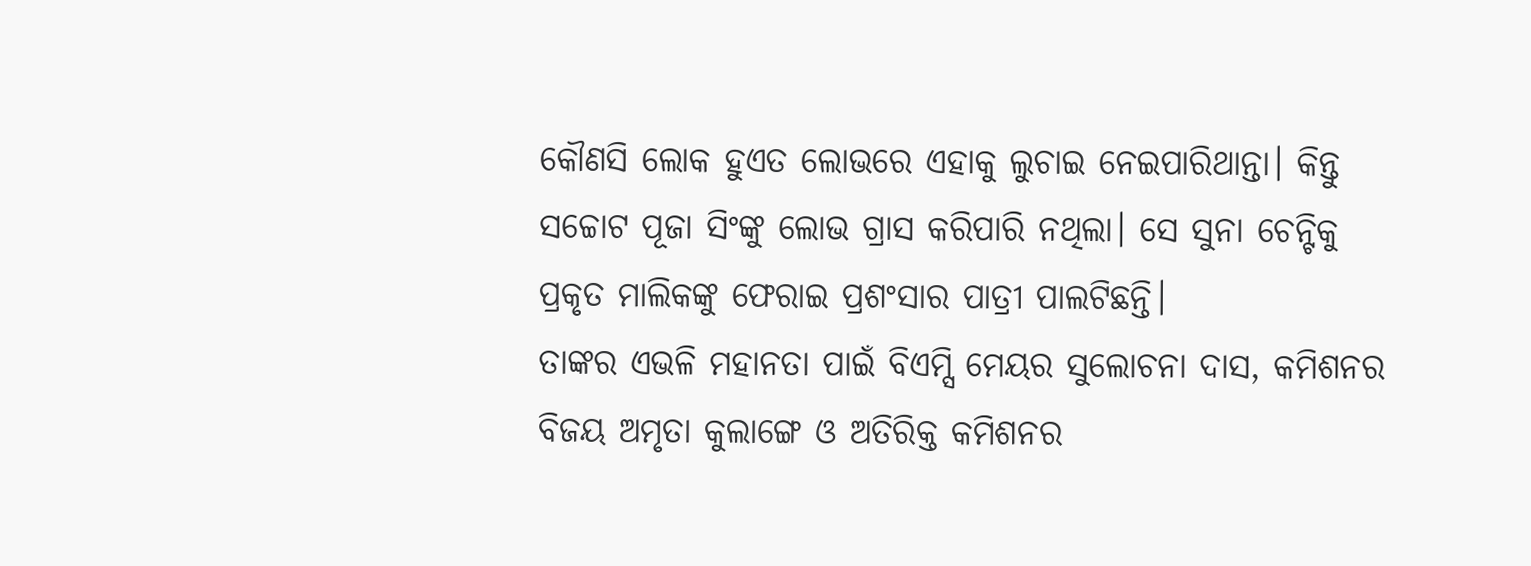କୌଣସି ଲୋକ ହୁଏତ ଲୋଭରେ ଏହାକୁ ଲୁଚାଇ ନେଇପାରିଥାନ୍ତା। କିନ୍ତୁ ସଚ୍ଚୋଟ ପୂଜା ସିଂଙ୍କୁ ଲୋଭ ଗ୍ରାସ କରିପାରି ନଥିଲା। ସେ ସୁନା ଚେନ୍ଟିକୁ ପ୍ରକୃତ ମାଲିକଙ୍କୁ ଫେରାଇ ପ୍ରଶଂସାର ପାତ୍ରୀ ପାଲଟିଛନ୍ତି।
ତାଙ୍କର ଏଭଳି ମହାନତା ପାଇଁ ବିଏମ୍ସି ମେୟର ସୁଲୋଚନା ଦାସ, କମିଶନର ବିଜୟ ଅମୃତା କୁଲାଙ୍ଗେ ଓ ଅତିରିକ୍ତ କମିଶନର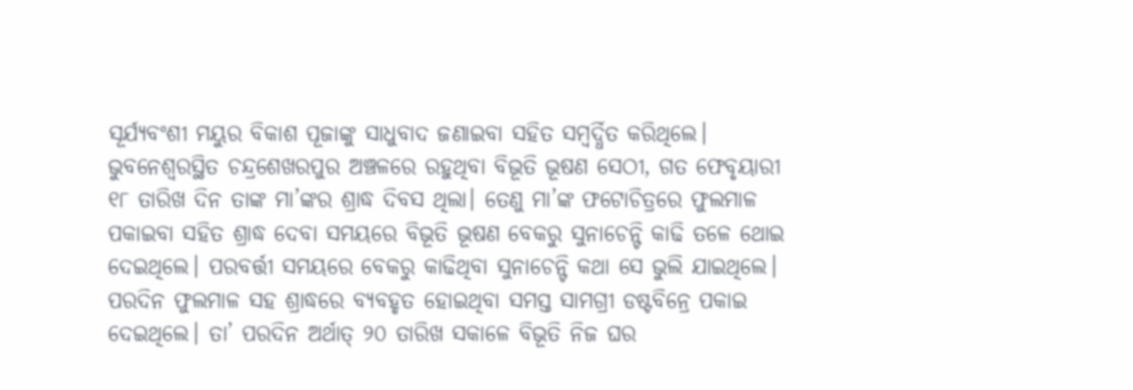ସୂର୍ଯ୍ୟବଂଶୀ ମୟୁର ବିକାଶ ପୂଜାଙ୍କୁ ସାଧୁବାଦ ଜଣାଇବା ସହିତ ସମ୍ବର୍ଦ୍ଧିତ କରିଥିଲେ। ଭୁବନେଶ୍ୱରସ୍ଥିତ ଚନ୍ଦ୍ରଶେଖରପୁର ଅଞ୍ଚଳରେ ରହୁଥିବା ବିଭୂତି ଭୂଷଣ ସେଠୀ, ଗତ ଫେବୃୟାରୀ ୧୮ ତାରିଖ ଦିନ ତାଙ୍କ ମା’ଙ୍କର ଶ୍ରାଦ୍ଧ ଦିବସ ଥିଲା। ତେଣୁ ମା’ଙ୍କ ଫଟୋଚିତ୍ରରେ ଫୁଲମାଳ ପକାଇବା ସହିତ ଶ୍ରାଦ୍ଧ ଦେବା ସମୟରେ ବିଭୂତି ଭୂଷଣ ବେକରୁ ସୁନାଚେନ୍ଟି କାଢି ତଳେ ଥୋଇ ଦେଇଥିଲେ। ପରବର୍ତ୍ତୀ ସମୟରେ ବେକରୁ କାଢିଥିବା ସୁନାଚେନ୍ଟି କଥା ସେ ଭୁଲି ଯାଇଥିଲେ।
ପରଦିନ ଫୁଲମାଳ ସହ ଶ୍ରାଦ୍ଧରେ ବ୍ୟବହୃତ ହୋଇଥିବା ସମସ୍ତ ସାମଗ୍ରୀ ଡଷ୍ଟବିନ୍ରେ ପକାଇ ଦେଇଥିଲେ। ତା’ ପରଦିନ ଅର୍ଥାତ୍ ୨୦ ତାରିଖ ସକାଳେ ବିଭୂତି ନିଜ ଘର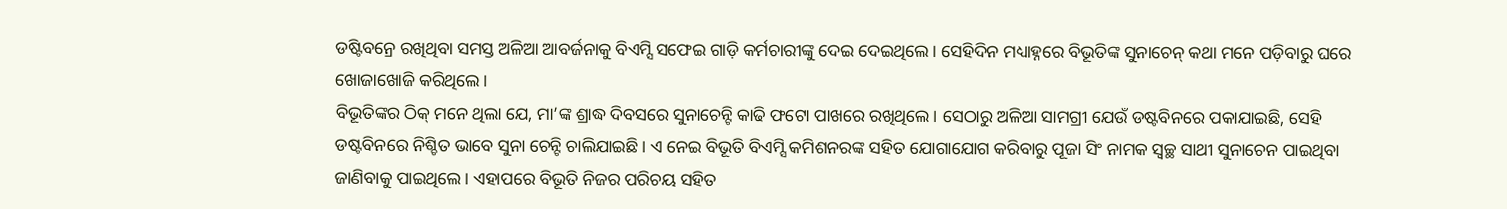ଡଷ୍ଟିବନ୍ରେ ରଖିଥିବା ସମସ୍ତ ଅଳିଆ ଆବର୍ଜନାକୁ ବିଏମ୍ସି ସଫେଇ ଗାଡ଼ି କର୍ମଚାରୀଙ୍କୁ ଦେଇ ଦେଇଥିଲେ। ସେହିଦିନ ମଧ୍ୟାହ୍ନରେ ବିଭୂତିଙ୍କ ସୁନାଚେନ୍ କଥା ମନେ ପଡ଼ିବାରୁ ଘରେ ଖୋଜାଖୋଜି କରିଥିଲେ।
ବିଭୂତିଙ୍କର ଠିକ୍ ମନେ ଥିଲା ଯେ, ମା’ଙ୍କ ଶ୍ରାଦ୍ଧ ଦିବସରେ ସୁନାଚେନ୍ଟି କାଢି ଫଟୋ ପାଖରେ ରଖିଥିଲେ। ସେଠାରୁ ଅଳିଆ ସାମଗ୍ରୀ ଯେଉଁ ଡଷ୍ଟବିନରେ ପକାଯାଇଛି, ସେହି ଡଷ୍ଟବିନରେ ନିଶ୍ଚିତ ଭାବେ ସୁନା ଚେନ୍ଟି ଚାଲିଯାଇଛି। ଏ ନେଇ ବିଭୂତି ବିଏମ୍ସି କମିଶନରଙ୍କ ସହିତ ଯୋଗାଯୋଗ କରିବାରୁ ପୂଜା ସିଂ ନାମକ ସ୍ୱଚ୍ଛ ସାଥୀ ସୁନାଚେନ ପାଇଥିବା ଜାଣିବାକୁ ପାଇଥିଲେ। ଏହାପରେ ବିଭୂତି ନିଜର ପରିଚୟ ସହିତ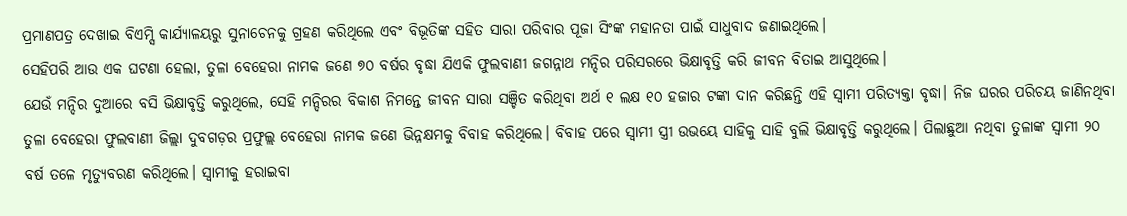ପ୍ରମାଣପତ୍ର ଦେଖାଇ ବିଏମ୍ସି କାର୍ଯ୍ୟାଳୟରୁ ସୁନାଚେନକୁ ଗ୍ରହଣ କରିଥିଲେ ଏବଂ ବିଭୂତିଙ୍କ ସହିତ ସାରା ପରିବାର ପୂଜା ସିଂଙ୍କ ମହାନତା ପାଇଁ ସାଧୁବାଦ ଜଣାଇଥିଲେ।
ସେହିପରି ଆଉ ଏକ ଘଟଣା ହେଲା, ତୁଳା ବେହେରା ନାମକ ଜଣେ ୭୦ ବର୍ଷର ବୃଦ୍ଧା ଯିଏକି ଫୁଲବାଣୀ ଜଗନ୍ନାଥ ମନ୍ଦିର ପରିସରରେ ଭିକ୍ଷାବୃତ୍ତି କରି ଜୀବନ ବିତାଇ ଆସୁଥିଲେ।
ଯେଉଁ ମନ୍ଦିର ଦୁଆରେ ବସି ଭିକ୍ଷାବୃତ୍ତି କରୁଥିଲେ, ସେହି ମନ୍ଦିରର ବିକାଶ ନିମନ୍ତେ ଜୀବନ ସାରା ସଞ୍ଚିତ କରିଥିବା ଅର୍ଥ ୧ ଲକ୍ଷ ୧୦ ହଜାର ଟଙ୍କା ଦାନ କରିଛନ୍ତି ଏହି ସ୍ୱାମୀ ପରିତ୍ୟକ୍ତା ବୃଦ୍ଧା। ନିଜ ଘରର ପରିଚୟ ଜାଣିନଥିବା ତୁଳା ବେହେରା ଫୁଲବାଣୀ ଜିଲ୍ଲା ଦୁବଗଡ଼ର ପ୍ରଫୁଲ୍ଲ ବେହେରା ନାମକ ଜଣେ ଭିନ୍ନକ୍ଷମକୁ ବିବାହ କରିଥିଲେ। ବିବାହ ପରେ ସ୍ୱାମୀ ସ୍ତ୍ରୀ ଉଭୟେ ସାହିକୁ ସାହି ବୁଲି ଭିକ୍ଷାବୃତ୍ତି କରୁଥିଲେ। ପିଲାଛୁଆ ନଥିବା ତୁଳାଙ୍କ ସ୍ୱାମୀ ୨୦ ବର୍ଷ ତଳେ ମୃତ୍ୟୁବରଣ କରିଥିଲେ। ସ୍ୱାମୀକୁ ହରାଇବା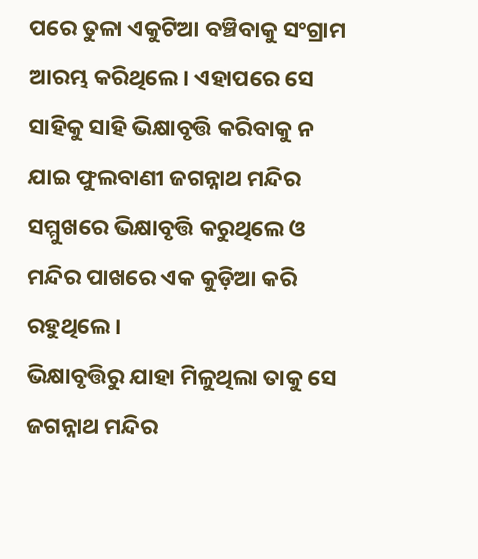ପରେ ତୁଳା ଏକୁଟିଆ ବଞ୍ଚିବାକୁ ସଂଗ୍ରାମ ଆରମ୍ଭ କରିଥିଲେ। ଏହାପରେ ସେ ସାହିକୁ ସାହି ଭିକ୍ଷାବୃତ୍ତି କରିବାକୁ ନ ଯାଇ ଫୁଲବାଣୀ ଜଗନ୍ନାଥ ମନ୍ଦିର ସମ୍ମୁଖରେ ଭିକ୍ଷାବୃତ୍ତି କରୁଥିଲେ ଓ ମନ୍ଦିର ପାଖରେ ଏକ କୁଡ଼ିଆ କରି ରହୁଥିଲେ।
ଭିକ୍ଷାବୃତ୍ତିରୁ ଯାହା ମିଳୁଥିଲା ତାକୁ ସେ ଜଗନ୍ନାଥ ମନ୍ଦିର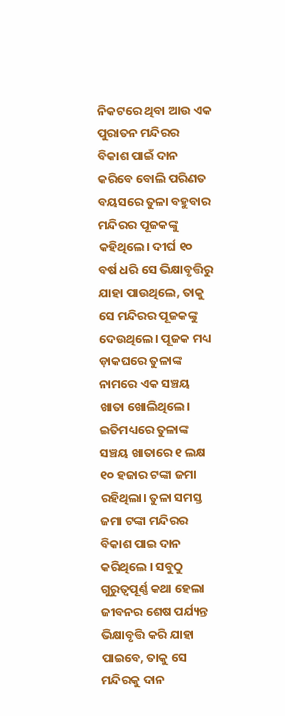ନିକଟରେ ଥିବା ଆଉ ଏକ ପୁରାତନ ମନ୍ଦିରର ବିକାଶ ପାଇଁ ଦାନ କରିବେ ବୋଲି ପରିଣତ ବୟସରେ ତୁଳା ବହୁବାର ମନ୍ଦିରର ପୂଜକଙ୍କୁ କହିଥିଲେ। ଦୀର୍ଘ ୧୦ ବର୍ଷ ଧରି ସେ ଭିକ୍ଷାବୃତ୍ତିରୁ ଯାହା ପାଉଥିଲେ, ତାକୁ ସେ ମନ୍ଦିରର ପୂଜକଙ୍କୁ ଦେଉଥିଲେ। ପୂଜକ ମଧ୍ୟ ଡ଼ାକଘରେ ତୁଳାଙ୍କ ନାମରେ ଏକ ସଞ୍ଚୟ ଖାତା ଖୋଲିଥିଲେ।
ଇତିମଧ୍ୟରେ ତୁଳାଙ୍କ ସଞ୍ଚୟ ଖାତାରେ ୧ ଲକ୍ଷ ୧୦ ହଜାର ଟଙ୍କା ଜମା ରହିଥିଲା। ତୁଳା ସମସ୍ତ ଜମା ଟଙ୍କା ମନ୍ଦିରର ବିକାଶ ପାଇ ଦାନ କରିଥିଲେ । ସବୁଠୁ ଗୁରୁତ୍ୱପୂର୍ଣ୍ଣ କଥା ହେଲା ଜୀବନର ଶେଷ ପର୍ଯ୍ୟନ୍ତ ଭିକ୍ଷାବୃତ୍ତି କରି ଯାହା ପାଇବେ, ତାକୁ ସେ ମନ୍ଦିରକୁ ଦାନ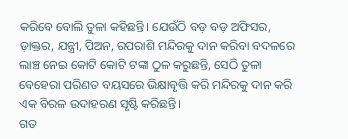କରିବେ ବୋଲି ତୁଳା କହିଛନ୍ତି। ଯେଉଁଠି ବଡ଼ ବଡ଼ ଅଫିସର, ଡ଼ାକ୍ତର, ଯନ୍ତ୍ରୀ, ପିଅନ, ରପରାଶି ମନ୍ଦିରକୁ ଦାନ କରିବା ବଦଳରେ ଲାଞ୍ଚ ନେଇ କୋଟି କୋଟି ଟଙ୍କା ଠୁଳ କରୁଛନ୍ତି, ସେଠି ତୁଳା ବେହେରା ପରିଣତ ବୟସରେ ଭିକ୍ଷାବୃତ୍ତି କରି ମନ୍ଦିରକୁ ଦାନ କରି ଏକ ବିରଳ ଉଦାହରଣ ସୃଷ୍ଟି କରିଛନ୍ତି।
ଗତ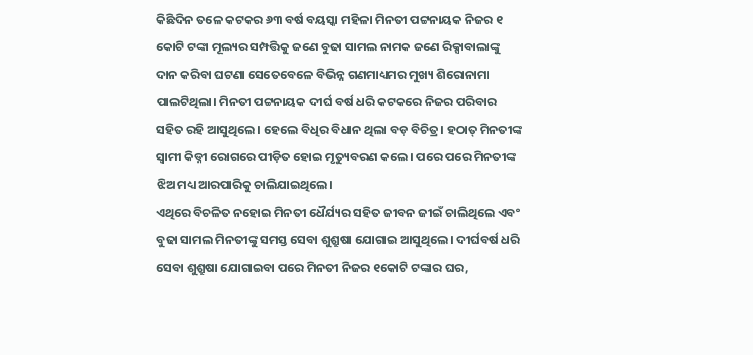କିଛିଦିନ ତଳେ କଟକର ୬୩ ବର୍ଷ ବୟସ୍କା ମହିଳା ମିନତୀ ପଟ୍ଟନାୟକ ନିଜର ୧ କୋଟି ଟଙ୍କା ମୂଲ୍ୟର ସମ୍ପତ୍ତିକୁ ଜଣେ ବୁଢା ସାମଲ ନାମକ ଜଣେ ରିକ୍ସାବାଲାଙ୍କୁ ଦାନ କରିବା ଘଟଣା ସେତେବେଳେ ବିଭିନ୍ନ ଗଣମାଧ୍ୟମର ମୁଖ୍ୟ ଶିରୋନାମା ପାଲଟିଥିଲା। ମିନତୀ ପଟ୍ଟନାୟକ ଦୀର୍ଘ ବର୍ଷ ଧରି କଟକରେ ନିଜର ପରିବାର ସହିତ ରହି ଆସୁଥିଲେ। ହେଲେ ବିଧିର ବିଧାନ ଥିଲା ବଡ଼ ବିଚିତ୍ର। ହଠାତ୍ ମିନତୀଙ୍କ ସ୍ୱାମୀ କିଡ୍ନୀ ରୋଗରେ ପୀଡ଼ିତ ହୋଇ ମୃତ୍ୟୁବରଣ କଲେ। ପରେ ପରେ ମିନତୀଙ୍କ ଝିଅ ମଧ୍ୟ ଆରପାରିକୁ ଚାଲିଯାଇଥିଲେ।
ଏଥିରେ ବିଚଳିତ ନହୋଇ ମିନତୀ ଧୈର୍ଯ୍ୟର ସହିତ ଜୀବନ ଜୀଇଁ ଚାଲିଥିଲେ ଏବଂ ବୁଢା ସାମଲ ମିନତୀଙ୍କୁ ସମସ୍ତ ସେବା ଶୁଶ୍ରୁଷା ଯୋଗାଇ ଆସୁଥିଲେ। ଦୀର୍ଘବର୍ଷ ଧରି ସେବା ଶୁଶ୍ରୁଷା ଯୋଗାଇବା ପରେ ମିନତୀ ନିଜର ୧କୋଟି ଟଙ୍କାର ଘର,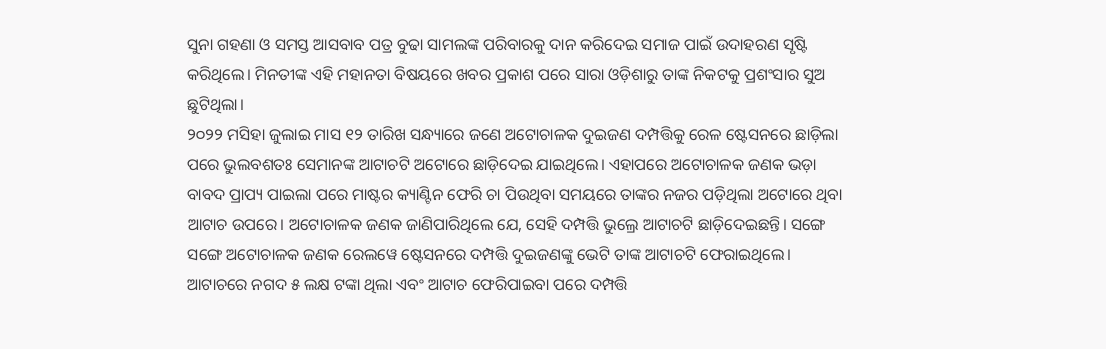ସୁନା ଗହଣା ଓ ସମସ୍ତ ଆସବାବ ପତ୍ର ବୁଢା ସାମଲଙ୍କ ପରିବାରକୁ ଦାନ କରିଦେଇ ସମାଜ ପାଇଁ ଉଦାହରଣ ସୃଷ୍ଟି କରିଥିଲେ। ମିନତୀଙ୍କ ଏହି ମହାନତା ବିଷୟରେ ଖବର ପ୍ରକାଶ ପରେ ସାରା ଓଡ଼ିଶାରୁ ତାଙ୍କ ନିକଟକୁ ପ୍ରଶଂସାର ସୁଅ ଛୁଟିଥିଲା।
୨୦୨୨ ମସିହା ଜୁଲାଇ ମାସ ୧୨ ତାରିଖ ସନ୍ଧ୍ୟାରେ ଜଣେ ଅଟୋଚାଳକ ଦୁଇଜଣ ଦମ୍ପତ୍ତିକୁ ରେଳ ଷ୍ଟେସନରେ ଛାଡ଼ିଲା ପରେ ଭୁଲବଶତଃ ସେମାନଙ୍କ ଆଟାଚଟି ଅଟୋରେ ଛାଡ଼ିଦେଇ ଯାଇଥିଲେ। ଏହାପରେ ଅଟୋଚାଳକ ଜଣକ ଭଡ଼ା ବାବଦ ପ୍ରାପ୍ୟ ପାଇଲା ପରେ ମାଷ୍ଟର କ୍ୟାଣ୍ଟିନ ଫେରି ଚା ପିଉଥିବା ସମୟରେ ତାଙ୍କର ନଜର ପଡ଼ିଥିଲା ଅଟୋରେ ଥିବା ଆଟାଚ ଉପରେ। ଅଟୋଚାଳକ ଜଣକ ଜାଣିପାରିଥିଲେ ଯେ, ସେହି ଦମ୍ପତ୍ତି ଭୁଲ୍ରେ ଆଟାଚଟି ଛାଡ଼ିଦେଇଛନ୍ତି। ସଙ୍ଗେ ସଙ୍ଗେ ଅଟୋଚାଳକ ଜଣକ ରେଲୱେ ଷ୍ଟେସନରେ ଦମ୍ପତ୍ତି ଦୁଇଜଣଙ୍କୁ ଭେଟି ତାଙ୍କ ଆଟାଚଟି ଫେରାଇଥିଲେ। ଆଟାଚରେ ନଗଦ ୫ ଲକ୍ଷ ଟଙ୍କା ଥିଲା ଏବଂ ଆଟାଚ ଫେରିପାଇବା ପରେ ଦମ୍ପତ୍ତି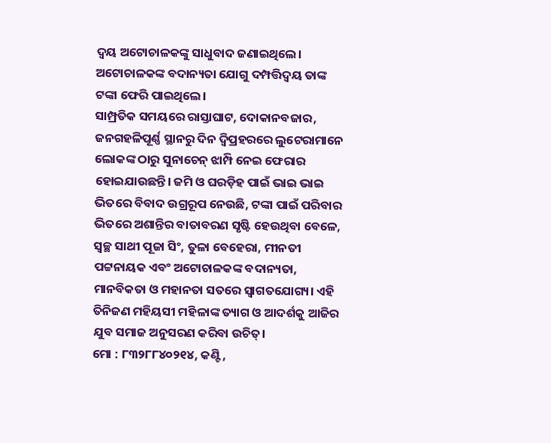ଦ୍ୱୟ ଅଟୋଚାଳକଙ୍କୁ ସାଧୁବାଦ ଜଣାଇଥିଲେ। ଅଟୋଚାଳକଙ୍କ ବଦାନ୍ୟତା ଯୋଗୁ ଦମ୍ପତ୍ତିଦ୍ୱୟ ତାଙ୍କ ଟଙ୍କା ଫେରି ପାଇଥିଲେ।
ସାମ୍ପ୍ରତିକ ସମୟରେ ରାସ୍ତାଘାଟ, ଦୋକାନବଜାର, ଜନଗହଳିପୂର୍ଣ୍ଣ ସ୍ଥାନରୁ ଦିନ ଦ୍ୱିପ୍ରହରରେ ଲୁଟେରାମାନେ ଲୋକଙ୍କ ଠାରୁ ସୁନାଚେନ୍ ଝାମ୍ପି ନେଇ ଫେରାର ହୋଇଯାଉଛନ୍ତି। ଜମି ଓ ଘରଡ଼ିହ ପାଇଁ ଭାଇ ଭାଇ ଭିତରେ ବିବାଦ ଉଗ୍ରରୂପ ନେଉଛି, ଟଙ୍କା ପାଇଁ ପରିବାର ଭିତରେ ଅଶାନ୍ତିର ବାତାବରଣ ସୃଷ୍ଟି ହେଉଥିବା ବେଳେ, ସ୍ୱଚ୍ଛ ସାଥୀ ପୂଜା ସିଂ, ତୁଳା ବେହେରା, ମୀନତୀ ପଟ୍ଟନାୟକ ଏବଂ ଅଟୋଚାଳକଙ୍କ ବଦାନ୍ୟତା, ମାନବିକତା ଓ ମହାନତା ସତରେ ସ୍ୱାଗତଯୋଗ୍ୟ। ଏହି ତିନିଜଣ ମହିୟସୀ ମହିଳାଙ୍କ ତ୍ୟାଗ ଓ ଆଦର୍ଶକୁ ଆଜିର ଯୁବ ସମାଜ ଅନୁସରଣ କରିବା ଉଚିତ୍।
ମୋ : ୮୩୨୮୮୪୦୨୧୪, କଣ୍ଟି,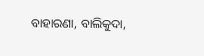ବାହାରଣା, ବାଲିକୁଦା,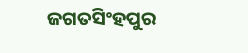ଜଗତସିଂହପୁର